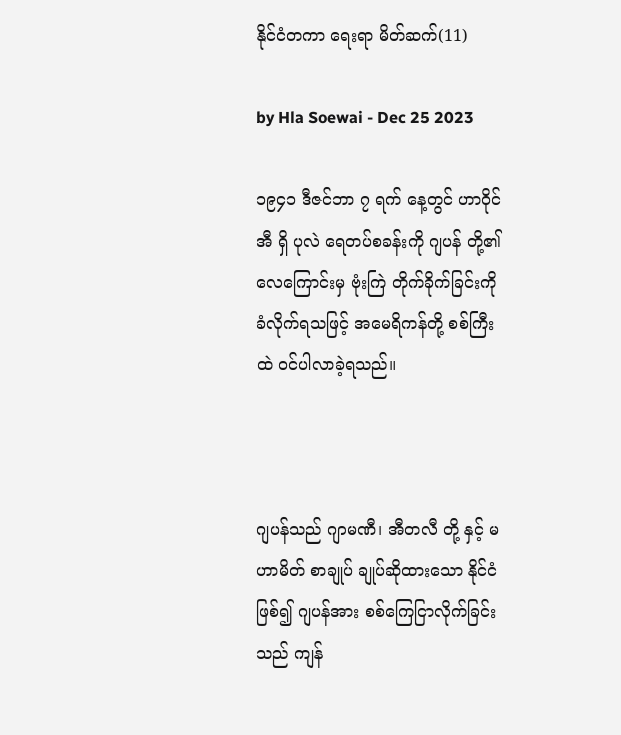နိုင်ငံတကာ ရေးရာ မိတ်ဆက်(11)

by Hla Soewai - Dec 25 2023

၁၉၄၁ ဒီဇင်ဘာ ၇ ရက် နေ့တွင် ဟာဝိုင်အီ ရှိ ပုလဲ ရေတပ်စခန်းကို ဂျပန် တို့၏ လေကြောင်းမှ ဗုံးကြဲ တိုက်ခိုက်ခြင်းကို ခံလိုက်ရသဖြင့် အမေရိကန်တို့ စစ်ကြီး ထဲ ဝင်ပါလာခဲ့ရသည်။



ဂျပန်သည် ဂျာမဏီ၊ အီတလီ တို့ နှင့် မဟာမိတ် စာချုပ် ချုပ်ဆိုထားသော နိုင်ငံ ဖြစ်၍ ဂျပန်အား စစ်ကြေငြာလိုက်ခြင်းသည် ကျန်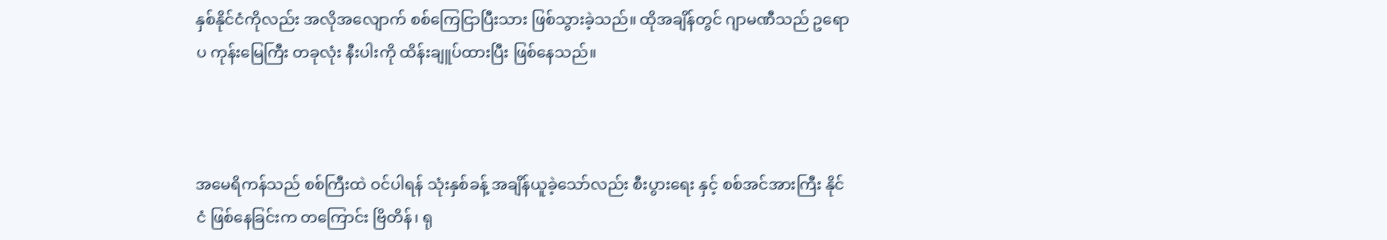နှစ်နိုင်ငံကိုလည်း အလိုအလျောက် စစ်ကြေငြာပြီးသား ဖြစ်သွားခဲ့သည်။ ထိုအချိန်တွင် ဂျာမဏီသည် ဥရောပ ကုန်းမြေကြီး တခုလုံး နီးပါးကို ထိန်းချူပ်ထားပြီး ဖြစ်နေသည်။



အမေရိကန်သည် စစ်ကြီးထဲ ဝင်ပါရန် သုံးနှစ်ခန့် အချိန်ယူခဲ့သော်လည်း စီးပွားရေး နှင့် စစ်အင်အားကြီး နိုင်ငံ ဖြစ်နေခြင်းက တကြောင်း ဗြိတိန်၊ ရု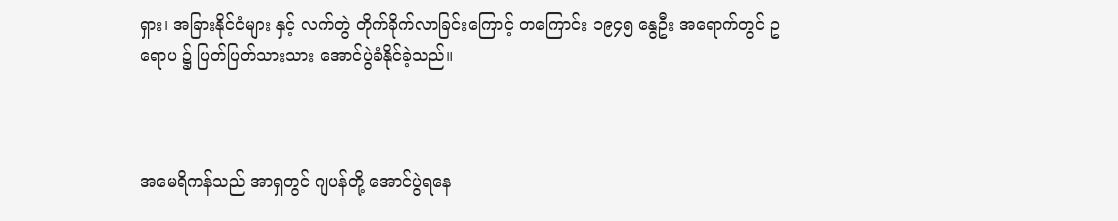ရှား၊ အခြားနိုင်ငံများ နှင့် လက်တွဲ တိုက်ခိုက်လာခြင်းကြောင့် တကြောင်း ၁၉၄၅ နွေဦး အရောက်တွင် ဥရောပ ၌ ပြတ်ပြတ်သားသား အောင်ပွဲခံနိုင်ခဲ့သည်။



အမေရိကန်သည် အာရှတွင် ဂျပန်တို့ အောင်ပွဲရနေ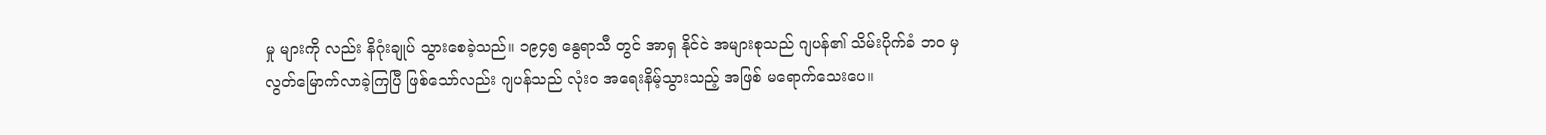မှု များကို လည်း နိဂုံးချုပ် သွားစေခဲ့သည်။ ၁၉၄၅ နွေရာသီ တွင် အာရှ နိုင်ငဲ အများစုသည် ဂျပန်၏ သိမ်းပိုက်ခံ ဘဝ မှ လွတ်မြောက်လာခဲ့ကြပြီ ဖြစ်သော်လည်း ဂျပန်သည် လုံးဝ အရေးနိမ့်သွားသည့် အဖြစ် မရောက်သေးပေ။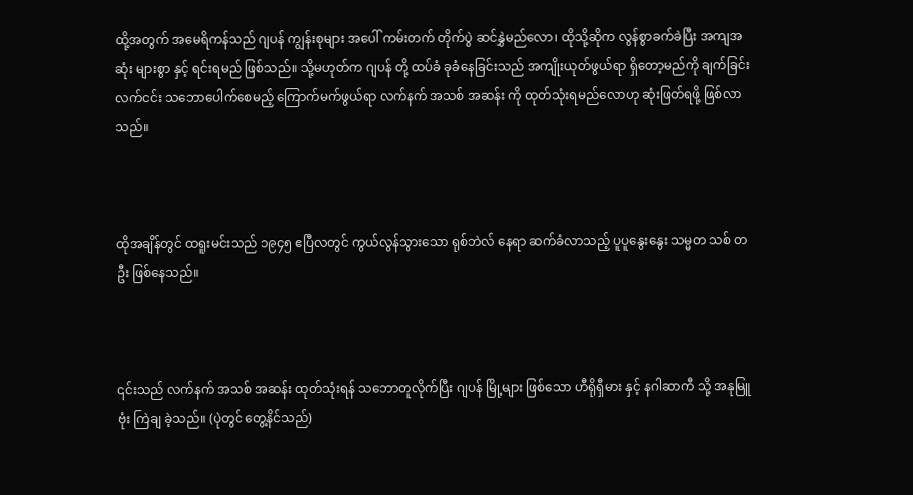ထို့အတွက် အမေရိကန်သည် ဂျပန် ကျွန်းစုများ အပေါ် ကမ်းတက် တိုက်ပွဲ ဆင်နွှဲမည်လော၊ ထိုသို့ဆိုက လွန်စွာခက်ခဲပြီး အကျအဆုံး များစွာ နှင့် ရင်းရမည် ဖြစ်သည်။ သို့မဟုတ်က ဂျပန် တို့ ထပ်ခံ ခုခံ‌နေခြင်းသည် အကျိုးယုတ်ဖွယ်ရာ ရှိတော့မည်ကို ချက်ခြင်း လက်ငင်း သဘောပေါက်စေမည့် ကြောက်မက်ဖွယ်ရာ လက်နက် အသစ် အဆန်း ကို ထုတ်သုံးရမည်လောဟု ဆုံးဖြတ်ရဖို့ ဖြစ်လာသည်။



ထိုအချိန်တွင် ထရူးမင်းသည် ၁၉၄၅ ဧပြီလတွင် ကွယ်လွန်သွားသော ရုစ်ဘဲလ် နေရာ ဆက်ခံလာသည့် ပူပူနွေးနွေး သမ္မတ သစ် တဦး ဖြစ်နေသည်။



၎င်းသည် လက်နက် အသစ် အဆန်း ထုတ်သုံးရန် သဘောတူလိုက်ပြီး ဂျပန် မြို့များ ဖြစ်သော ဟီရိုရှီမား နှင့် နဂါဆာကီ သို့ အနုမြူ ဗုံး ကြဲချ ခဲ့သည်။ (ပုဲတွင် တွေ့နိင်သည်)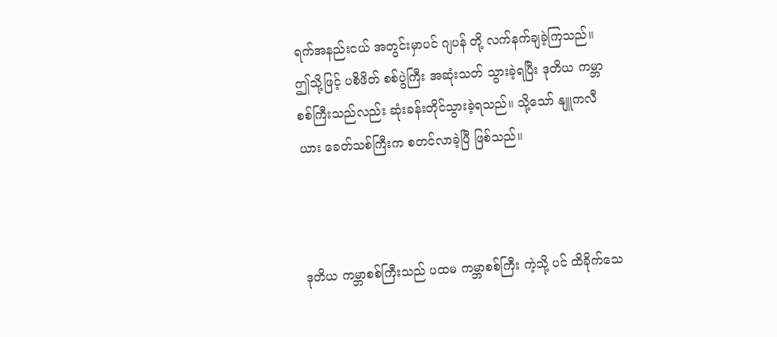ရက်အနည်းငယ် အတွင်းမှာပင် ဂျပန် တို့ လက်နက်ချခဲ့ကြသည်။ ဤသို့ဖြင့် ပစိဖိတ် စစ်ပွဲကြီး အဆုံးသတ် သွားခဲ့ရပြီး ဒုတိယ ကမ္ဘာစစ်ကြီးသည်လည်း ဆုံးခန်းတိုင်သွားခဲ့ရသည်။ သို့သော် နျူကလီယား ခေတ်သစ်ကြီးက စတင်လာခဲ့ပြီ ဖြစ်သည်။



ဒုတိယ ကမ္ဘာစစ်ကြီးသည် ပထမ ကမ္ဘာစစ်ကြီး ကဲ့သို့ ပင် ထိခိုက်သေ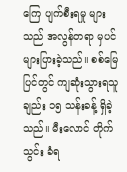ကြေ ပျက်စီးရမှု များသည် အလွန်တရာ မှပင် များပြားခဲ့သည်။ စစ်မြေပြင်တွင် ကျဆုံးသွားရသူ ချည်း ၁၅ သန်းခန့် ရှိခဲ့သည်။ မီးလောင် တိုက်သွင်း ခံရ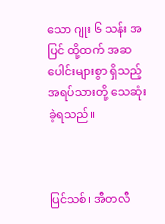သော ဂျုး ၆ သန်း အပြင် ထို့ထက် အဆပေါင်းများစွာ ရှိသည့် အရပ်သားတို့ သေဆုံးခဲ့ရသည်။



ပြင်သစ်၊ အီတလီ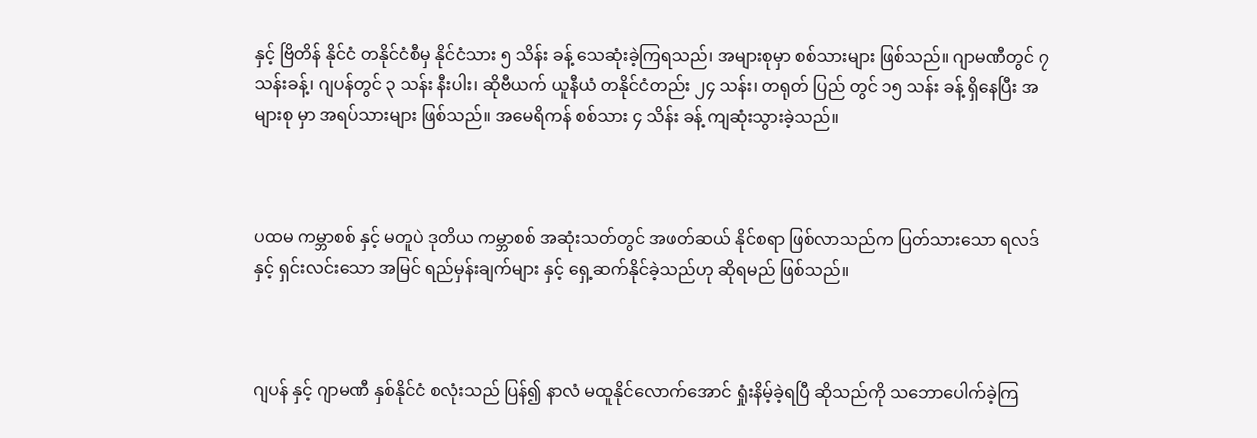နှင့် ဗြိတိန် နိုင်ငံ တနိုင်ငံစီမှ နိုင်ငံသား ၅ သိန်း ခန့် သေဆုံးခဲ့ကြရသည်၊ အများစုမှာ စစ်သားများ ဖြစ်သည်။ ဂျာမဏီတွင် ၇ သန်းခန့်၊ ဂျပန်တွင် ၃ သန်း နီးပါး၊ ဆိုဗီယက် ယူနီယံ တနိုင်ငံတည်း ၂၄ သန်း၊ တရုတ် ပြည် တွင် ၁၅ သန်း ခန့် ရှိနေပြီး အများစု မှာ အရပ်သားများ ဖြစ်သည်။ အမေရိကန် စစ်သား ၄ သိန်း ခန့် ကျဆုံးသွားခဲ့သည်။



ပထမ ကမ္ဘာစစ် နှင့် မတူပဲ ဒုတိယ ကမ္ဘာစစ် အဆုံးသတ်တွင် အဖတ်ဆယ် နိုင်စရာ ဖြစ်လာသည်က ပြတ်သားသော ရလဒ် နှင့် ရှင်းလင်းသော အမြင် ရည်မှန်းချက်များ နှင့် ရှေ့ဆက်နိုင်ခဲ့သည်ဟု ဆိုရမည် ဖြစ်သည်။



ဂျပန် နှင့် ဂျာမဏီ နှစ်နိုင်ငံ စလုံးသည် ပြန်၍ နာလံ မထူနိုင်လောက်အောင် ရှုံးနိမ့်ခဲ့ရပြီ ဆိုသည်ကို သဘောပေါက်ခဲ့ကြ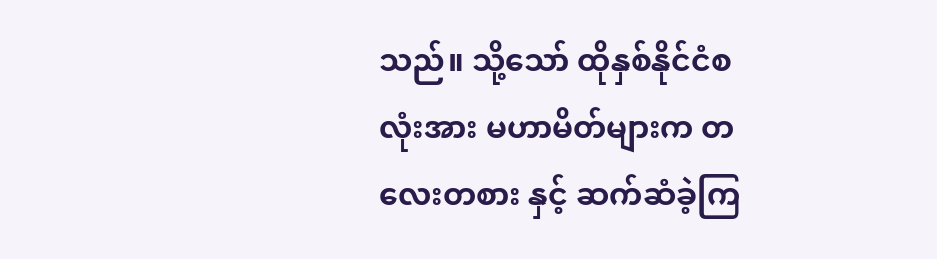သည်။ သို့သော် ထိုနှစ်နိုင်ငံစလုံးအား မဟာမိတ်များက တလေးတစား နှင့် ဆက်ဆံခဲ့ကြ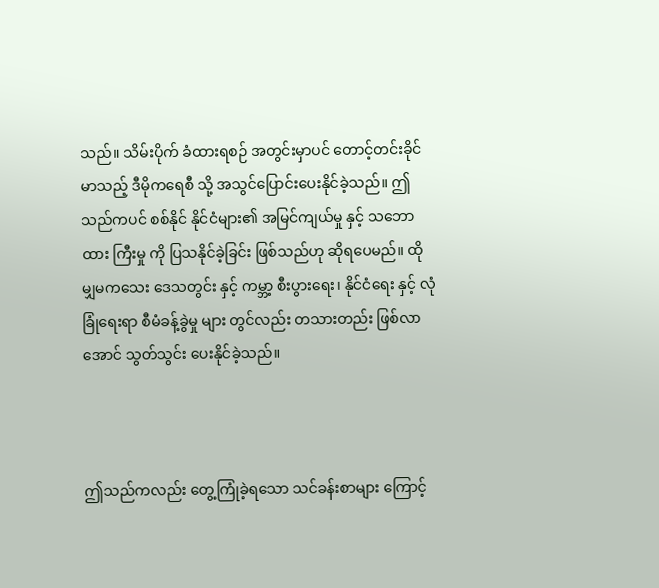သည်။ သိမ်းပိုက် ခံထားရစဉ် အတွင်းမှာပင် တောင့်တင်းခိုင်မာသည့် ဒီမိုကရေစီ သို့ အသွင်ပြောင်းပေးနိုင်ခဲ့သည်။ ဤသည်ကပင် စစ်နိုင် နိုင်ငံများ၏ အမြင်ကျယ်မှု နှင့် သဘောထား ကြီးမှု ကို ပြသနိုင်ခဲ့ခြင်း ဖြစ်သည်ဟု ဆိုရပေမည်။ ထိုမျှမကသေး ဒေသတွင်း နှင့် ကမ္ဘာ့ စီးပွားရေး၊ နိုင်ငံရေး နှင့် လုံခြုံရေးရာ စီမံခန့်ခွဲမှု များ တွင်လည်း တသားတည်း ဖြစ်လာအောင် သွတ်သွင်း ပေးနိုင်ခဲ့သည်။



ဤသည်ကလည်း တွေ့ကြုံခဲ့ရသော သင်ခန်းစာများ ကြောင့်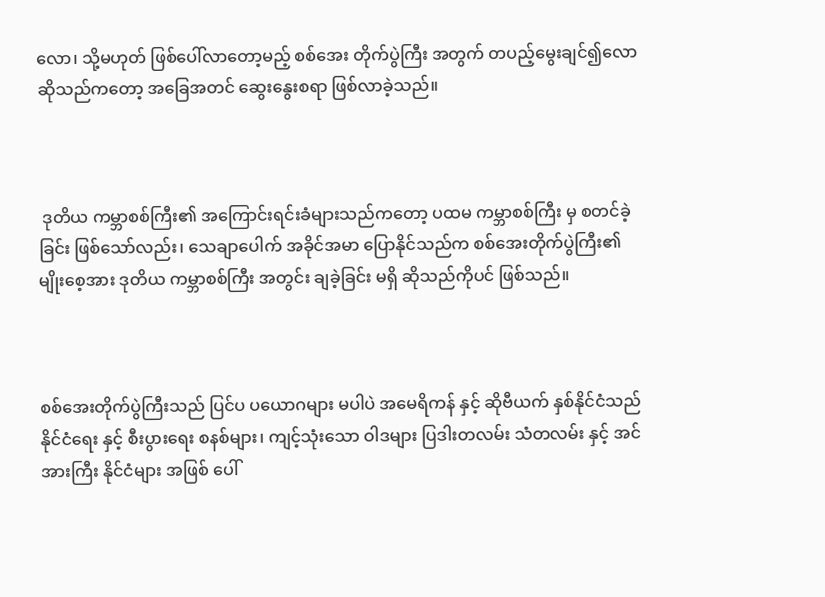လော၊ သို့မဟုတ် ဖြစ်ပေါ်လာတော့မည့် စစ်အေး တိုက်ပွဲကြီး အတွက် တပည့်မွေးချင်၍လော ဆိုသည်က‌တော့ အခြေအတင် ဆွေးနွေးစရာ ဖြစ်လာခဲ့သည်။



 ဒုတိယ ကမ္ဘာစစ်ကြီး၏ အကြောင်းရင်းခံများသည်ကတော့ ပထမ ကမ္ဘာစစ်ကြီး မှ စတင်ခဲ့ခြင်း ဖြစ်သော်လည်း၊ သေချာပေါက် အခိုင်အမာ ပြောနိုင်သည်က စစ်အေးတိုက်ပွဲကြီး၏ မျိုးစေ့အား ဒုတိယ ကမ္ဘာစစ်ကြီး အတွင်း ချခဲ့ခြင်း မရှိ ဆိုသည်ကိုပင် ဖြစ်သည်။



စစ်အေးတိုက်ပွဲကြီးသည် ပြင်ပ ပယောဂများ မပါပဲ အမေရိကန် နှင့် ဆိုဗီယက် နှစ်နိုင်ငံသည် နိုင်ငံရေး နှင့် စီးပွားရေး စနစ်များ၊ ကျင့်သုံးသော ဝါဒများ ပြဒါးတလမ်း သံတလမ်း နှင့် အင်အားကြီး နိုင်ငံများ အဖြစ် ပေါ်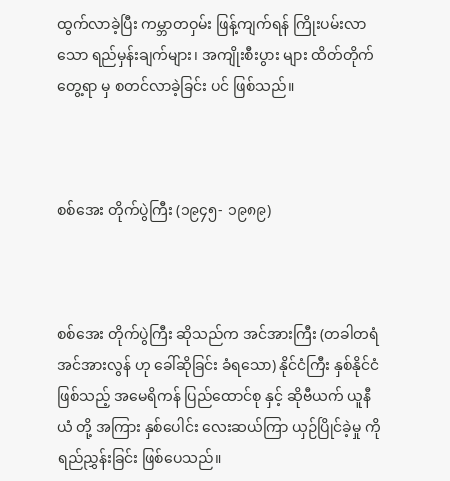ထွက်လာခဲ့ပြီး ကမ္ဘာတဝှမ်း ဖြန့်ကျက်ရန် ကြိုးပမ်းလာသော ရည်မှန်းချက်များ၊ အကျိုးစီးပွား များ ထိတ်တိုက်တွေ့ရာ မှ စတင်လာခဲ့ခြင်း ပင် ဖြစ်သည်။



စစ်အေး တိုက်ပွဲကြီး (၁၉၄၅- ၁၉၈၉)



စစ်အေး တိုက်ပွဲကြီး ဆိုသည်က အင်အားကြီး (တခါတရံ အင်အားလွန် ဟု ခေါ်ဆိုခြင်း ခံရသော) နိုင်ငံကြီး နှစ်နိုင်ငံ ဖြစ်သည့် အမေရိကန် ပြည်ထောင်စု နှင့် ဆိုဗီယက် ယူနီယံ တို့ အကြား နှစ်ပေါင်း လေးဆယ်ကြာ ယှဉ်ပြိုင်ခဲ့မှု ကို ရည်ညွှန်းခြင်း ဖြစ်ပေသည်။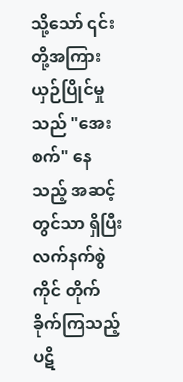သို့သော် ၎င်းတို့အကြား ယှဉ်ပြိုင်မှုသည် "အေးစက်" နေသည့် အဆင့်တွင်သာ ရှိပြီး လက်နက်စွဲကိုင် တိုက်ခိုက်ကြသည့် ပဋိ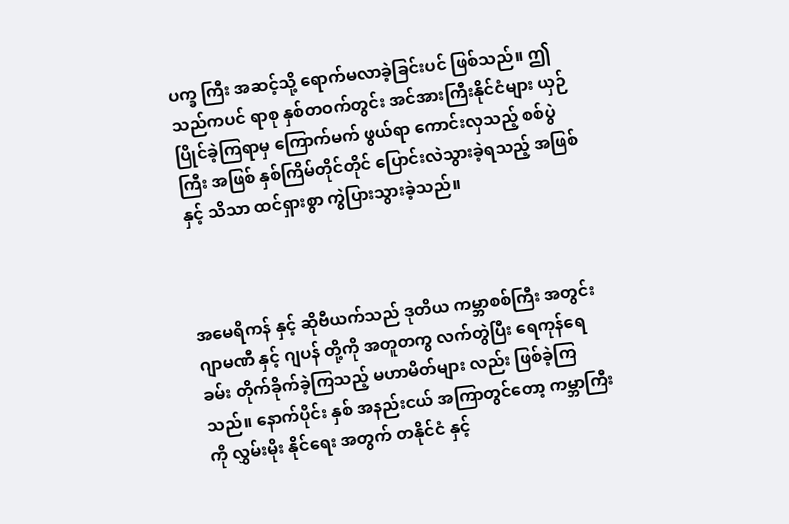ပက္ခ ကြီး အဆင့်သို့ ရောက်မလာခဲ့ခြင်းပင် ဖြစ်သည်။ ဤသည်ကပင် ရာစု နှစ်တဝက်တွင်း အင်အားကြီးနိုင်ငံများ ယှဉ်ပြိုင်ခဲ့ကြရာမှ ကြောက်မက် ဖွယ်ရာ ကောင်းလှသည့် စစ်ပွဲကြီး အဖြစ် နှစ်ကြိမ်တိုင်တိုင် ပြောင်းလဲသွားခဲ့ရသည့် အဖြစ် နှင့် သိသာ ထင်ရှားစွာ ကွဲပြားသွားခဲ့သည်။



အမေရိကန် နှင့် ဆိုဗီယက်သည် ဒုတိယ ကမ္ဘာစစ်ကြီး အတွင်း ဂျာမဏီ နှင့် ဂျပန် တို့ကို အတူတကွ လက်တွဲပြီး ရေကုန်ရေခမ်း တိုက်ခိုက်ခဲ့ကြသည့် မဟာမိတ်များ လည်း ဖြစ်ခဲ့ကြသည်။ နောက်ပိုင်း နှစ် အနည်းငယ် အကြာတွင်တော့ ကမ္ဘာကြီးကို လွှမ်းမိုး နိုင်ရေး အတွက် တနိုင်ငံ နှင့်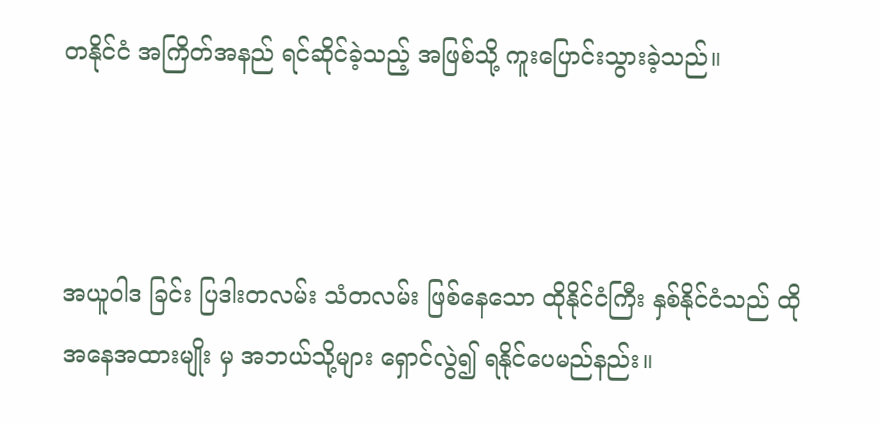တနိုင်ငံ အကြိတ်အနည် ရင်ဆိုင်ခဲ့သည့် အဖြစ်သို့ ကူးပြောင်းသွားခဲ့သည်။



အယူဝါဒ ခြင်း ပြဒါးတလမ်း သံတလမ်း ဖြစ်နေသော ထိုနိုင်ငံကြီး နှစ်နိုင်ငံသည် ထိုအနေအထားမျိုး မှ အဘယ်သို့များ ရှောင်လွဲ၍ ရနိုင်ပေမည်နည်း။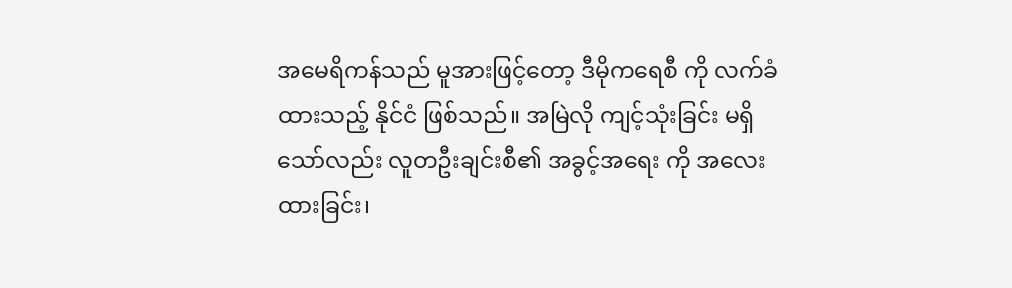အမေရိကန်သည် မူအားဖြင့်တော့ ဒီမိုကရေစီ ကို လက်ခံထားသည့် နိုင်ငံ ဖြစ်သည်။ အမြဲလို ကျင့်သုံးခြင်း မရှိသော်လည်း လူတဦးချင်းစီ၏ အခွင့်အရေး ကို အလေးထားခြင်း၊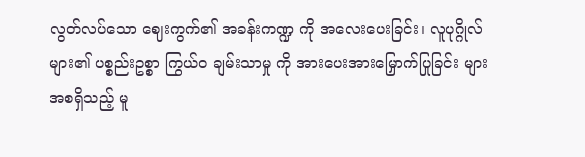လွတ်လပ်သော ဈေးကွက်၏ အခန်းကဏ္ဍ ကို အလေးပေးခြင်း၊ လူပုဂ္ဂိုလ် များ၏ ပစ္စည်းဥစ္စာ ကြွယ်ဝ ချမ်းသာမှု ကို အားပေးအားမြှောက်ပြုခြင်း များ အစရှိသည့် မူ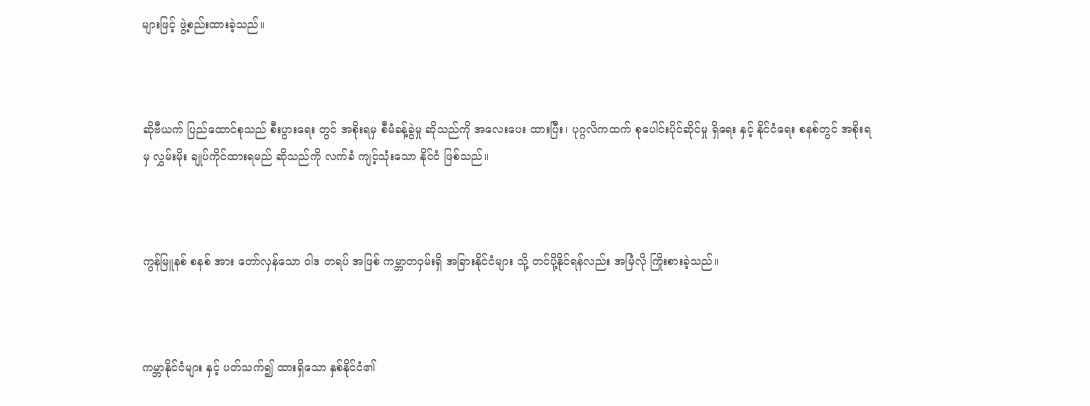များဖြင့် ဖွဲ့စည်းထားခဲ့သည်။



ဆိုဗီယက် ပြည်ထောင်စုသည် စီးပွားရေး တွင် အစိုးရမှ စီမံခန့်ခွဲမှု ဆိုသည်ကို အလေးပေး ထားပြီး၊ ပုဂ္ဂလိကထက် စုပေါင်းပိုင်ဆိုင်မှု ရှိရေး နှင့် နိုင်ငံရေး စနစ်တွင် အစိုးရမှ လွှမ်းမိုး ချုပ်ကိုင်ထားရမည် ဆိုသည်ကို လက်ခံ ကျင့်သုံးသော နိုင်ငံ ဖြစ်သည်။



ကွန်မြူနစ် စနစ် အား တော်လှန်သော ဝါဒ တရပ် အဖြစ် ကမ္ဘာတဝှမ်းရှိ အခြားနိုင်ငံများ သို့ တင်ပို့နိုင်ရန်လည်း အမြံလို ကြိုးစားခဲ့သည်။



ကမ္ဘာနိုင်ငံများ နှင့် ပတ်သက်၍ ထားရှိသော နှစ်နိုင်ငံ၏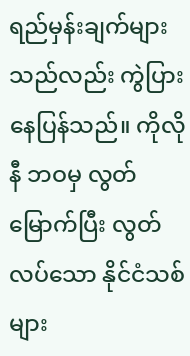ရည်မှန်းချက်များသည်လည်း ကွဲပြားနေပြန်သည်။ ကိုလိုနီ ဘဝမှ လွတ်မြောက်ပြီး လွတ်လပ်သော နိုင်ငံသစ်များ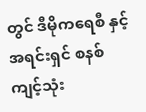တွင် ဒီမိုကရေစီ နှင့် အရင်းရှင် စနစ် ကျင့်သုံး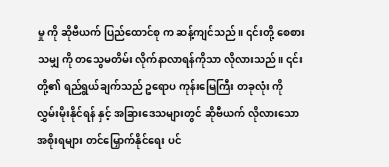မှု ကို ဆိုဗီယက် ပြည်ထောင်စု က ဆန့်ကျင်သည်။ ၎င်းတို့ စေစားသမျှ ကို တသွေမတိမ်း လိုက်နာလာရန်ကိုသာ လိုလားသည်။ ၎င်းတို့၏ ရည်ရွယ်ချက်သည် ဥရောပ ကုန်းမြေကြီး တခုလုံး ကို လွှမ်းမိုးနိုင်ရန် နှင့် အခြားဒေသများတွင် ဆိုဗီယက် လိုလားသော အစိုးရများ တင်မြှောက်နိုင်ရေး ပင်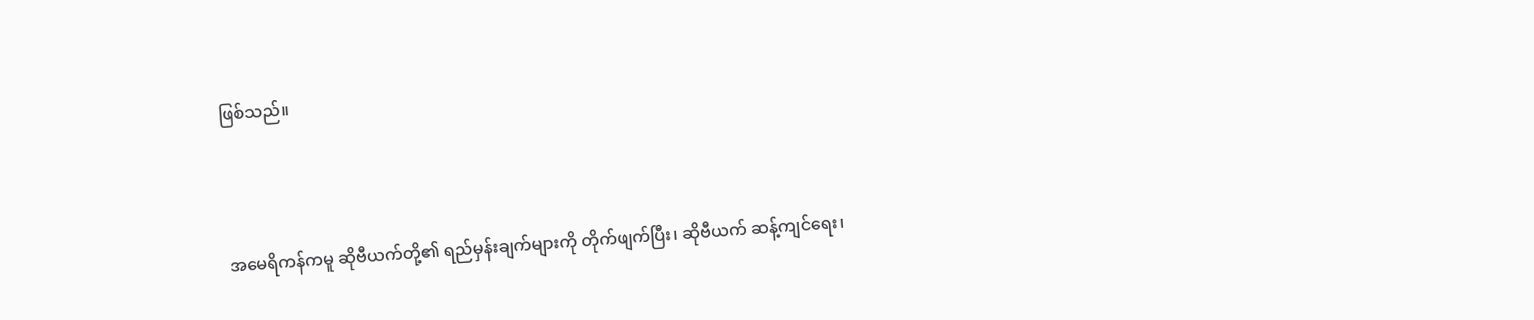ဖြစ်သည်။



အမေရိကန်ကမူ ဆိုဗီယက်တို့၏ ရည်မှန်းချက်များကို တိုက်ဖျက်ပြီး၊ ဆိုဗီယက် ဆန့်ကျင်ရေး၊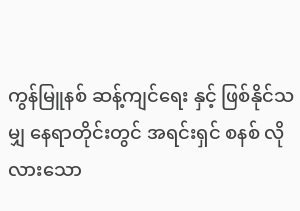ကွန်မြူနစ် ဆန့်ကျင်ရေး နှင့် ဖြစ်နိုင်သမျှ နေရာတိုင်းတွင် အရင်းရှင် စနစ် လိုလားသော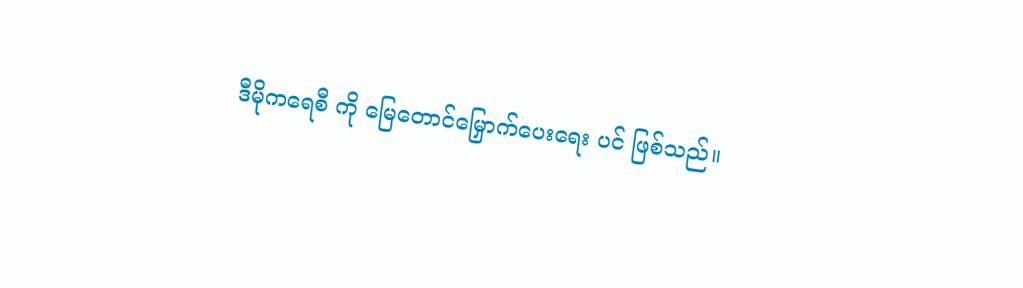ဒီမိုကရေစီ ကို မြေတောင်မြှောက်ပေးရေး ပင် ဖြစ်သည်။